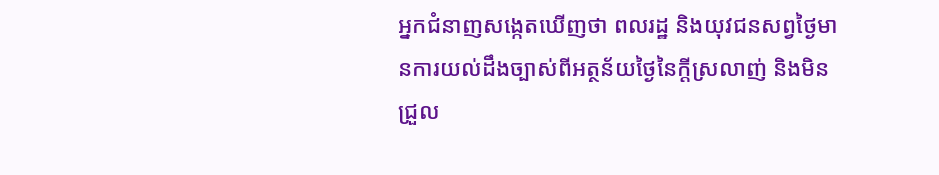អ្នកជំនាញសង្កេតឃើញថា ពលរដ្ឋ និងយុវជនសព្វថ្ងៃមានការយល់ដឹងច្បាស់ពីអត្ថន័យថ្ងៃនៃក្ដីស្រលាញ់ និងមិនជ្រួល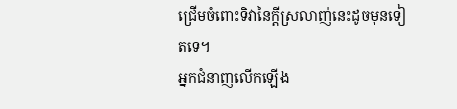ជ្រើមចំពោះទិវានៃក្ដីស្រលាញ់នេះដូចមុនទៀតទេ។
អ្នកជំនាញលើកឡើង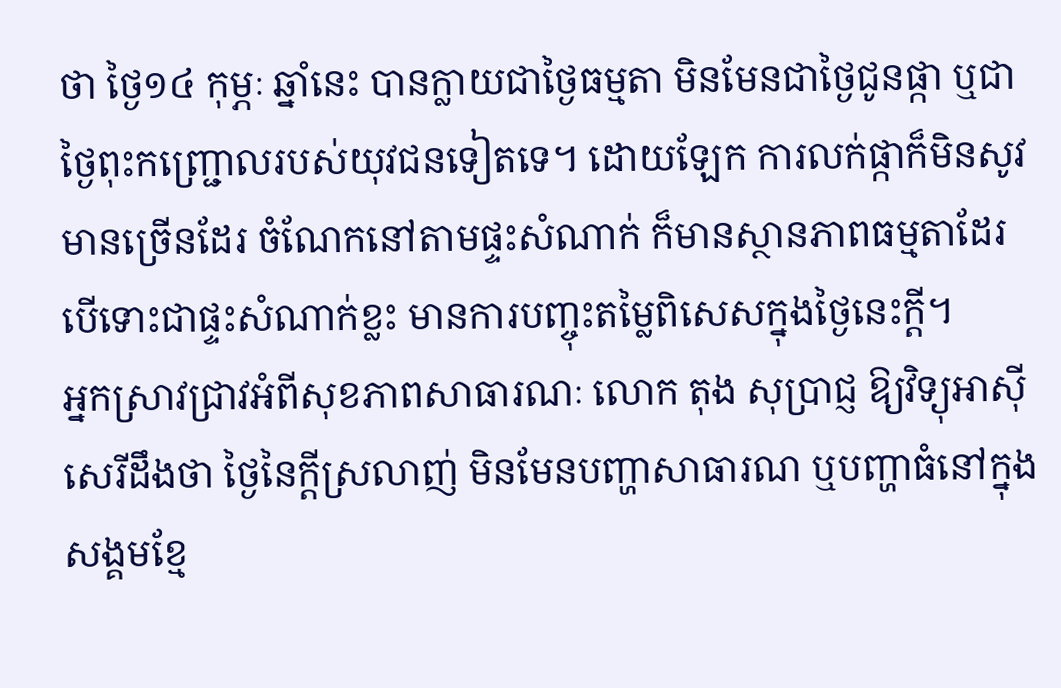ថា ថ្ងៃ១៤ កុម្ភៈ ឆ្នាំនេះ បានក្លាយជាថ្ងៃធម្មតា មិនមែនជាថ្ងៃជូនផ្កា ឬជាថ្ងៃពុះកញ្ជ្រោលរបស់យុវជនទៀតទេ។ ដោយឡែក ការលក់ផ្កាក៏មិនសូវមានច្រើនដែរ ចំណែកនៅតាមផ្ទះសំណាក់ ក៏មានស្ថានភាពធម្មតាដែរ បើទោះជាផ្ទះសំណាក់ខ្លះ មានការបញ្ចុះតម្លៃពិសេសក្នុងថ្ងៃនេះក្ដី។
អ្នកស្រាវជ្រាវអំពីសុខភាពសាធារណៈ លោក តុង សុប្រាជ្ញ ឱ្យវិទ្យុអាស៊ីសេរីដឹងថា ថ្ងៃនៃក្ដីស្រលាញ់ មិនមែនបញ្ហាសាធារណ ឬបញ្ហាធំនៅក្នុងសង្គមខ្មែ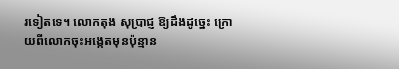រទៀតទេ។ លោកតុង សុប្រាជ្ញ ឱ្យដឹងដូច្នេះ ក្រោយពីលោកចុះអង្កេតមុនប៉ុន្មាន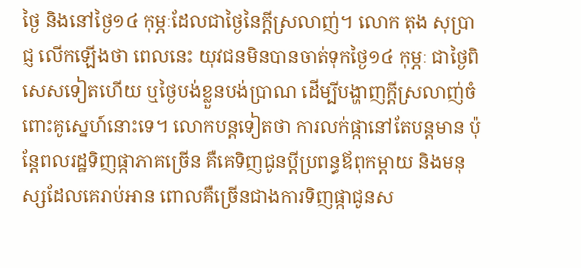ថ្ងៃ និងនៅថ្ងៃ១៤ កុម្ភៈដែលជាថ្ងៃនៃក្ដីស្រលាញ់។ លោក តុង សុប្រាជ្ញ លើកឡើងថា ពេលនេះ យុវជនមិនបានចាត់ទុកថ្ងៃ១៤ កុម្ភៈ ជាថ្ងៃពិសេសទៀតហើយ ឬថ្ងៃបង់ខ្លួនបង់ប្រាណ ដើម្បីបង្ហាញក្ដីស្រលាញ់ចំពោះគូស្នេហ៍នោះទេ។ លោកបន្តទៀតថា ការលក់ផ្កានៅតែបន្តមាន ប៉ុន្តែពលរដ្ឋទិញផ្កាភាគច្រើន គឺគេទិញជូនប្ដីប្រពន្ធឪពុកម្ដាយ និងមនុស្សដែលគេរាប់អាន ពោលគឺច្រើនជាងការទិញផ្កាជូនស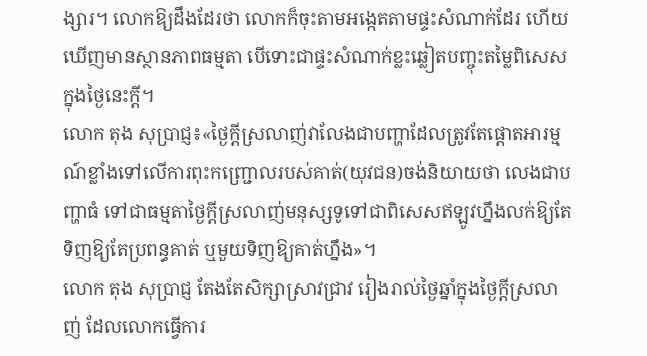ង្សារ។ លោកឱ្យដឹងដែរថា លោកក៏ចុះតាមអង្កេតតាមផ្ទះសំណាក់ដែរ ហើយឃើញមានស្ថានភាពធម្មតា បើទោះជាផ្ទះសំណាក់ខ្លះឆ្លៀតបញ្ចុះតម្លៃពិសេសក្នុងថ្ងៃនេះក្ដី។
លោក តុង សុប្រាជ្ញ៖«ថ្ងៃក្ដីស្រលាញ់វាលែងជាបញ្ហាដែលត្រូវតែផ្ដោតអារម្មណ៍ខ្លាំងទៅលើការពុះកញ្ជ្រោលរបស់គាត់(យុវជន)ចង់និយាយថា លេងជាបញ្ហាធំ ទៅជាធម្មតាថ្ងៃក្ដីស្រលាញ់មនុស្សទូទៅជាពិសេសឥឡូវហ្នឹងលក់ឱ្យតែទិញឱ្យតែប្រពន្ធគាត់ ឬមួយទិញឱ្យគាត់ហ្នឹង»។
លោក តុង សុប្រាជ្ញ តែងតែសិក្សាស្រាវជ្រាវ រៀងរាល់ថ្ងៃឆ្នាំក្នុងថ្ងៃក្ដីស្រលាញ់ ដែលលោកធ្វើការ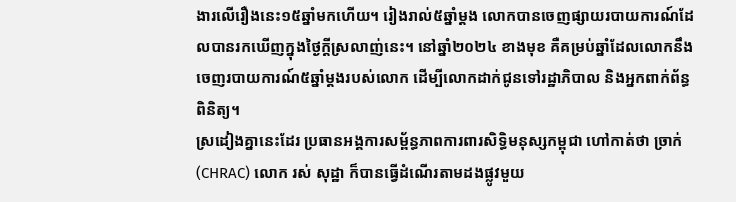ងារលើរឿងនេះ១៥ឆ្នាំមកហើយ។ រៀងរាល់៥ឆ្នាំម្ដង លោកបានចេញផ្សាយរបាយការណ៍ដែលបានរកឃើញក្នុងថ្ងៃក្ដីស្រលាញ់នេះ។ នៅឆ្នាំ២០២៤ ខាងមុខ គឺគម្រប់ឆ្នាំដែលលោកនឹងចេញរបាយការណ៍៥ឆ្នាំម្ដងរបស់លោក ដើម្បីលោកដាក់ជូនទៅរដ្ឋាភិបាល និងអ្នកពាក់ព័ន្ធពិនិត្យ។
ស្រដៀងគ្នានេះដែរ ប្រធានអង្គការសម្ព័ន្ធភាពការពារសិទ្ធិមនុស្សកម្ពុជា ហៅកាត់ថា ច្រាក់ (CHRAC) លោក រស់ សុដ្ឋា ក៏បានធ្វើដំណើរតាមដងផ្លូវមួយ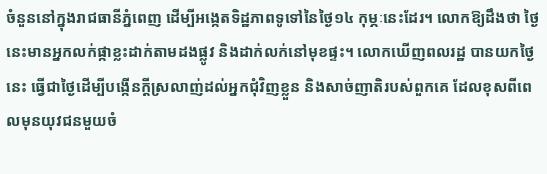ចំនួននៅក្នុងរាជធានីភ្នំពេញ ដើម្បីអង្កេតទិដ្ឋភាពទូទៅនៃថ្ងៃ១៤ កុម្ភៈនេះដែរ។ លោកឱ្យដឹងថា ថ្ងៃនេះមានអ្នកលក់ផ្កាខ្លះដាក់តាមដងផ្លូវ និងដាក់លក់នៅមុខផ្ទះ។ លោកឃើញពលរដ្ឋ បានយកថ្ងៃនេះ ធ្វើជាថ្ងៃដើម្បីបង្កើនក្ដីស្រលាញ់ដល់អ្នកជុំវិញខ្លួន និងសាច់ញាតិរបស់ពួកគេ ដែលខុសពីពេលមុនយុវជនមួយចំ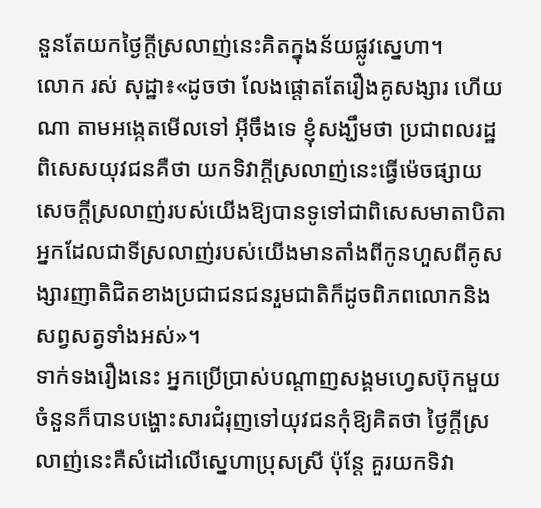នួនតែយកថ្ងៃក្ដីស្រលាញ់នេះគិតក្នុងន័យផ្លូវស្នេហា។
លោក រស់ សុដ្ឋា៖«ដូចថា លែងផ្ដោតតែរឿងគូសង្សារ ហើយណា តាមអង្កេតមើលទៅ អ៊ីចឹងទេ ខ្ញុំសង្ឃឹមថា ប្រជាពលរដ្ឋពិសេសយុវជនគឺថា យកទិវាក្ដីស្រលាញ់នេះធ្វើម៉េចផ្សាយសេចក្ដីស្រលាញ់របស់យើងឱ្យបានទូទៅជាពិសេសមាតាបិតា អ្នកដែលជាទីស្រលាញ់របស់យើងមានតាំងពីកូនហួសពីគូសង្សារញាតិជិតខាងប្រជាជនជនរួមជាតិក៏ដូចពិភពលោកនិងសព្វសត្វទាំងអស់»។
ទាក់ទងរឿងនេះ អ្នកប្រើប្រាស់បណ្ដាញសង្គមហ្វេសប៊ុកមួយចំនួនក៏បានបង្ហោះសារជំរុញទៅយុវជនកុំឱ្យគិតថា ថ្ងៃក្ដីស្រលាញ់នេះគឺសំដៅលើស្នេហាប្រុសស្រី ប៉ុន្តែ គួរយកទិវា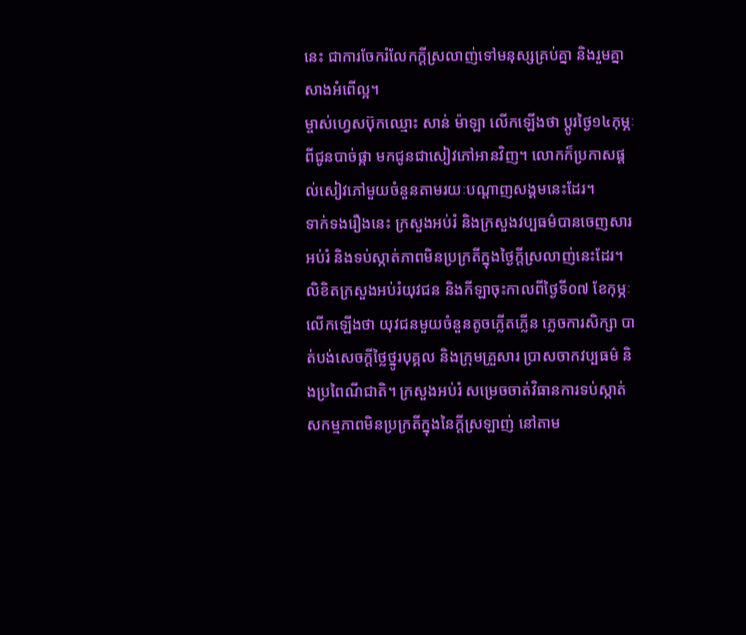នេះ ជាការចែករំលែកក្ដីស្រលាញ់ទៅមនុស្សគ្រប់គ្នា និងរួមគ្នាសាងអំពើល្អ។
ម្ចាស់ហ្វេសប៊ុកឈ្មោះ សាន់ ម៉ាឡា លើកឡើងថា ប្តូរថ្ងៃ១៤កុម្ភៈពីជូនបាច់ផ្កា មកជូនជាសៀវភៅអានវិញ។ លោកក៏ប្រកាសផ្ដល់សៀវភៅមួយចំនួនតាមរយៈបណ្ដាញសង្គមនេះដែរ។
ទាក់ទងរឿងនេះ ក្រសួងអប់រំ និងក្រសួងវប្បធម៌បានចេញសារអប់រំ និងទប់ស្កាត់ភាពមិនប្រក្រតីក្នុងថ្ងៃក្ដីស្រលាញ់នេះដែរ។ លិខិតក្រសួងអប់រំយុវជន និងកីឡាចុះកាលពីថ្ងៃទី០៧ ខែកុម្ភៈ លើកឡើងថា យុវជនមួយចំនួនតូចភ្លើតភ្លើន ភ្លេចការសិក្សា បាត់បង់សេចក្ដីថ្លៃថ្នូរបុគ្គល និងក្រុមគ្រួសារ ប្រាសចាកវប្បធម៌ និងប្រពៃណីជាតិ។ ក្រសួងអប់រំ សម្រេចចាត់វិធានការទប់ស្កាត់សកម្មភាពមិនប្រក្រតីក្នុងនៃក្តីស្រឡាញ់ នៅតាម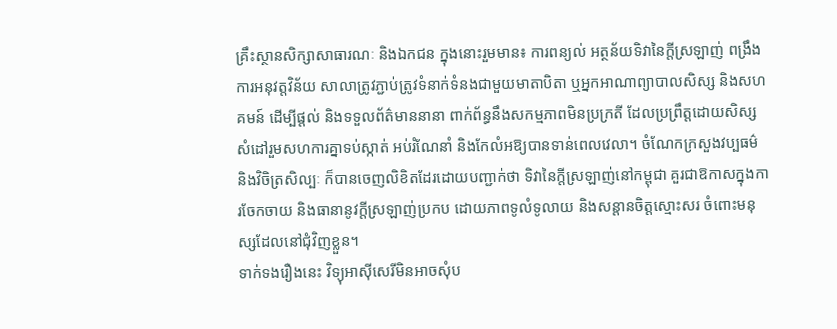គ្រឹះស្ថានសិក្សាសាធារណៈ និងឯកជន ក្នុងនោះរួមមាន៖ ការពន្យល់ អត្ថន័យទិវានៃក្តីស្រឡាញ់ ពង្រឹងការអនុវត្តវិន័យ សាលាត្រូវភ្ជាប់ត្រូវទំនាក់ទំនងជាមួយមាតាបិតា ឬអ្នកអាណាព្យាបាលសិស្ស និងសហគមន៍ ដើម្បីផ្តល់ និងទទួលព័ត៌មាននានា ពាក់ព័ន្ធនឹងសកម្មភាពមិនប្រក្រតី ដែលប្រព្រឹត្តដោយសិស្ស សំដៅរួមសហការគ្នាទប់ស្កាត់ អប់រំណែនាំ និងកែលំអឱ្យបានទាន់ពេលវេលា។ ចំណែកក្រសួងវប្បធម៌ និងវិចិត្រសិល្បៈ ក៏បានចេញលិខិតដែរដោយបញ្ជាក់ថា ទិវានៃក្តីស្រឡាញ់នៅកម្ពុជា គួរជាឱកាសក្នុងការចែកចាយ និងធានានូវក្តីស្រឡាញ់ប្រកប ដោយភាពទូលំទូលាយ និងសន្តានចិត្តស្មោះសរ ចំពោះមនុស្សដែលនៅជុំវិញខ្លួន។
ទាក់ទងរឿងនេះ វិទ្យុអាស៊ីសេរីមិនអាចសុំប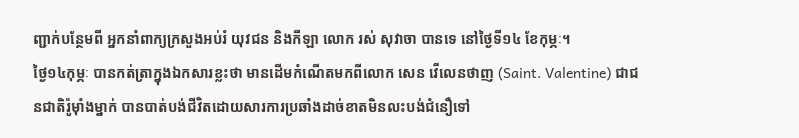ញ្ជាក់បន្ថែមពី អ្នកនាំពាក្យក្រសួងអប់រំ យុវជន និងកីឡា លោក រស់ សុវាចា បានទេ នៅថ្ងៃទី១៤ ខែកុម្ភៈ។
ថ្ងៃ១៤កុម្ភៈ បានកត់ត្រាក្នុងឯកសារខ្លះថា មានដើមកំណើតមកពីលោក សេន វើលេនថាញ (Saint. Valentine) ជាជនជាតិរ៉ូម៉ាំងម្នាក់ បានបាត់បង់ជីវិតដោយសារការប្រឆាំងដាច់ខាតមិនលះបង់ជំនឿទៅ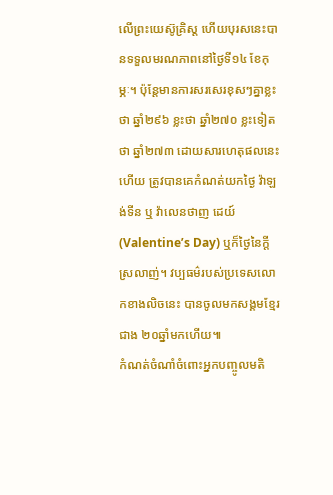លើព្រះយេស៊ូគ្រិស្ត ហើយបុរសនេះបានទទួលមរណភាពនៅថ្ងៃទី១៤ ខែកុម្ភៈ។ ប៉ុន្តែមានការសរសេរខុសៗគ្នាខ្លះថា ឆ្នាំ២៩៦ ខ្លះថា ឆ្នាំ២៧០ ខ្លះទៀតថា ឆ្នាំ២៧៣ ដោយសារហេតុផលនេះហើយ ត្រូវបានគេកំណត់យកថ្ងៃ វ៉ាឡង់ទីន ឬ វ៉ាលេនថាញ ដេយ៍ (Valentine’s Day) ឬក៏ថ្ងៃនៃក្ដីស្រលាញ់។ វប្បធម៌របស់ប្រទេសលោកខាងលិចនេះ បានចូលមកសង្គមខ្មែរជាង ២០ឆ្នាំមកហើយ៕
កំណត់ចំណាំចំពោះអ្នកបញ្ចូលមតិ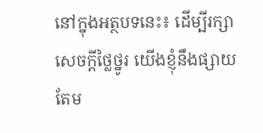នៅក្នុងអត្ថបទនេះ៖ ដើម្បីរក្សាសេចក្ដីថ្លៃថ្នូរ យើងខ្ញុំនឹងផ្សាយតែម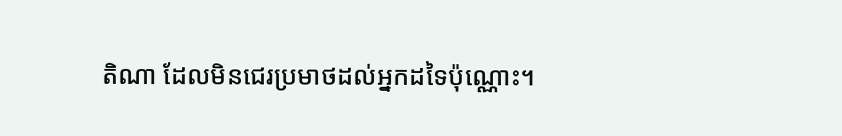តិណា ដែលមិនជេរប្រមាថដល់អ្នកដទៃប៉ុណ្ណោះ។